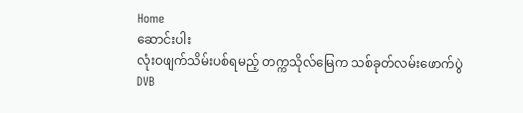Home
ဆောင်းပါး
လုံးဝဖျက်သိမ်းပစ်ရမည့် တက္ကသိုလ်မြေက သစ်ခုတ်လမ်းဖောက်ပွဲ
DVB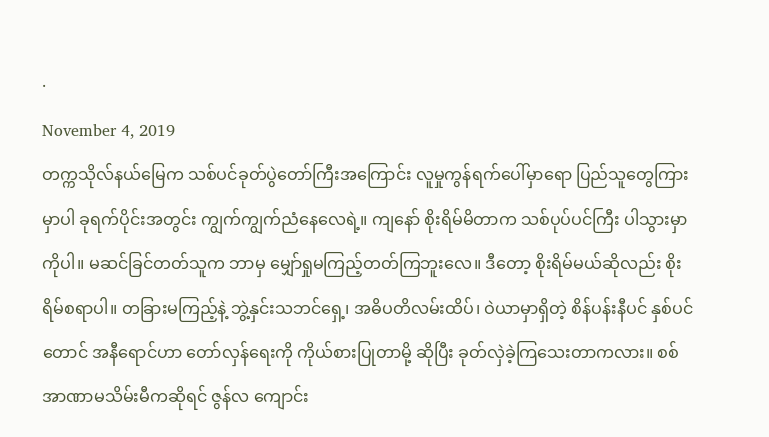·
November 4, 2019
တက္ကသိုလ်နယ်မြေက သစ်ပင်ခုတ်ပွဲတော်ကြီးအကြောင်း လူမှုကွန်ရက်ပေါ်မှာရော ပြည်သူတွေကြားမှာပါ ခုရက်ပိုင်းအတွင်း ကျွက်ကျွက်ညံနေလေရဲ့။ ကျနော် စိုးရိမ်မိတာက သစ်ပုပ်ပင်ကြီး ပါသွားမှာကိုပါ။ မဆင်ခြင်တတ်သူက ဘာမှ မျှော်ရှုမကြည့်တတ်ကြဘူးလေ။ ဒီတော့ စိုးရိမ်မယ်ဆိုလည်း စိုးရိမ်စရာပါ။ တခြားမကြည့်နဲ့ ဘွဲ့နှင်းသဘင်ရှေ့၊ အဓိပတိလမ်းထိပ်၊ ဝဲယာမှာရှိတဲ့ စိန်ပန်းနီပင် နှစ်ပင်တောင် အနီရောင်ဟာ တော်လှန်ရေးကို ကိုယ်စားပြုတာမို့ ဆိုပြီး ခုတ်လှဲခဲ့ကြသေးတာကလား။ စစ်အာဏာမသိမ်းမီကဆိုရင် ဇွန်လ ကျောင်း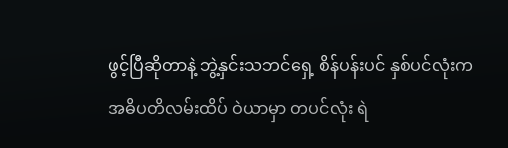ဖွင့်ပြီဆိုတာနဲ့ ဘွဲ့နှင်းသဘင်ရှေ့ စိန်ပန်းပင် နှစ်ပင်လုံးက အဓိပတိလမ်းထိပ် ဝဲယာမှာ တပင်လုံး ရဲ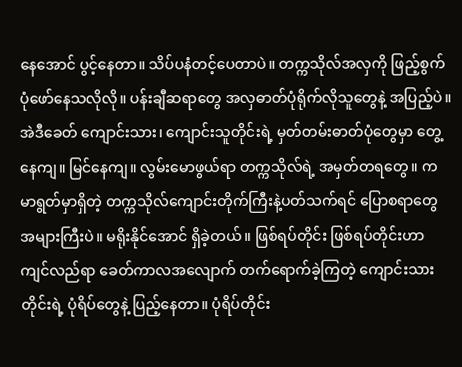နေအောင် ပွင့်နေတာ။ သိပ်ပနံတင့်ပေတာပဲ။ တက္ကသိုလ်အလှကို ဖြည့်စွက်ပုံဖော်နေသလိုလို။ ပန်းချီဆရာတွေ အလှဓာတ်ပုံရိုက်လိုသူတွေနဲ့ အပြည့်ပဲ။ အဲဒီခေတ် ကျောင်းသား၊ ကျောင်းသူတိုင်းရဲ့ မှတ်တမ်းဓာတ်ပုံတွေမှာ တွေ့နေကျ။ မြင်နေကျ။ လွမ်းမောဖွယ်ရာ တက္ကသိုလ်ရဲ့ အမှတ်တရတွေ။ ကမာရွတ်မှာရှိတဲ့ တက္ကသိုလ်ကျောင်းတိုက်ကြီးနဲ့ပတ်သက်ရင် ပြောစရာတွေ အများကြီးပဲ။ မရိုးနိုင်အောင် ရှိခဲ့တယ်။ ဖြစ်ရပ်တိုင်း ဖြစ်ရပ်တိုင်းဟာ ကျင်လည်ရာ ခေတ်ကာလအလျောက် တက်ရောက်ခဲ့ကြတဲ့ ကျောင်းသားတိုင်းရဲ့ ပုံရိပ်တွေနဲ့ ပြည့်နေတာ။ ပုံရိပ်တိုင်း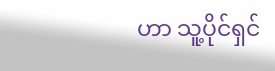ဟာ သူ့ပိုင်ရှင်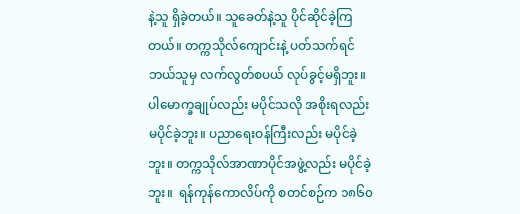နဲ့သူ ရှိခဲ့တယ်။ သူခေတ်နဲ့သူ ပိုင်ဆိုင်ခဲ့ကြတယ်။ တက္ကသိုလ်ကျောင်းနဲ့ ပတ်သက်ရင် ဘယ်သူမှ လက်လွတ်စပယ် လုပ်ခွင့်မရှိဘူး။ ပါမောက္ခချုပ်လည်း မပိုင်သလို အစိုးရလည်း မပိုင်ခဲ့ဘူး။ ပညာရေးဝန်ကြီးလည်း မပိုင်ခဲ့ဘူး။ တက္ကသိုလ်အာဏာပိုင်အဖွဲ့လည်း မပိုင်ခဲ့ဘူး။  ရန်ကုန်ကောလိပ်ကို စတင်စဉ်က ၁၈၆၀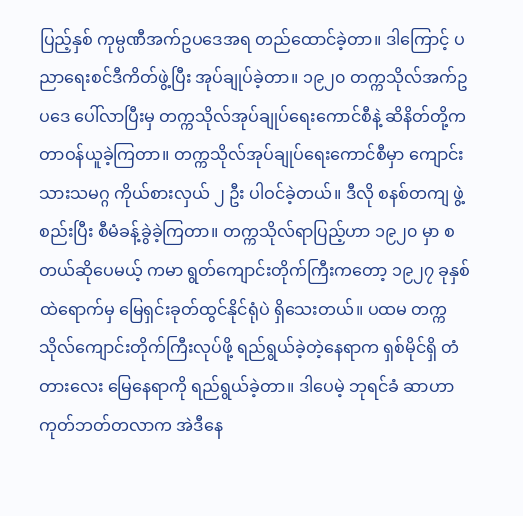ပြည့်နှစ် ကုမ္ပဏီအက်ဥပဒေအရ တည်ထောင်ခဲ့တာ။ ဒါကြောင့် ပညာရေးစင်ဒီကိတ်ဖွဲ့ပြီး အုပ်ချုပ်ခဲ့တာ။ ၁၉၂၀ တက္ကသိုလ်အက်ဥပဒေ ပေါ်လာပြီးမှ တက္ကသိုလ်အုပ်ချုပ်ရေးကောင်စီနဲ့ ဆိနိတ်တို့က တာဝန်ယူခဲ့ကြတာ။ တက္ကသိုလ်အုပ်ချုပ်ရေးကောင်စီမှာ ကျောင်းသားသမဂ္ဂ ကိုယ်စားလှယ် ၂ ဦး ပါဝင်ခဲ့တယ်။ ဒီလို စနစ်တကျ ဖွဲ့စည်းပြီး စီမံခန့်ခွဲခဲ့ကြတာ။ တက္ကသိုလ်ရာပြည့်ဟာ ၁၉၂၀ မှာ စတယ်ဆိုပေမယ့် ကမာ ရွတ်ကျောင်းတိုက်ကြီးကတော့ ၁၉၂၇ ခုနှစ်ထဲရောက်မှ မြေရှင်းခုတ်ထွင်နိုင်ရုံပဲ ရှိသေးတယ်။ ပထမ တက္ကသိုလ်ကျောင်းတိုက်ကြီးလုပ်ဖို့ ရည်ရွယ်ခဲ့တဲ့နေရာက ရှစ်မိုင်ရှိ တံတားလေး မြေနေရာကို ရည်ရွယ်ခဲ့တာ။ ဒါပေမဲ့ ဘုရင်ခံ ဆာဟာကုတ်ဘတ်တလာက အဲဒီနေ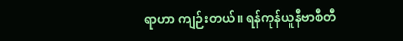ရာဟာ ကျဉ်းတယ်။ ရန်ကုန်ယူနီဗာစီတီ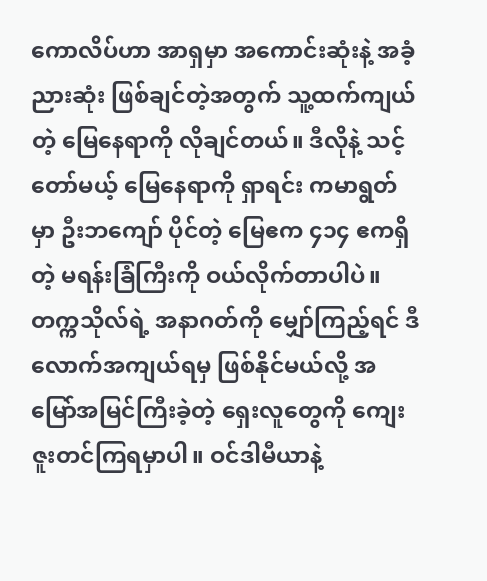ကောလိပ်ဟာ အာရှမှာ အကောင်းဆုံးနဲ့ အခံ့ညားဆုံး ဖြစ်ချင်တဲ့အတွက် သူ့ထက်ကျယ်တဲ့ မြေနေရာကို လိုချင်တယ်။ ဒီလိုနဲ့ သင့်တော်မယ့် မြေနေရာကို ရှာရင်း ကမာရွတ်မှာ ဦးဘကျော် ပိုင်တဲ့ မြေဧက ၄၁၄ ဧကရှိတဲ့ မရန်းခြံကြီးကို ဝယ်လိုက်တာပါပဲ။ တက္ကသိုလ်ရဲ့ အနာဂတ်ကို မျှော်ကြည့်ရင် ဒီလောက်အကျယ်ရမှ ဖြစ်နိုင်မယ်လို့ အမြော်အမြင်ကြီးခဲ့တဲ့ ရှေးလူတွေကို ကျေးဇူးတင်ကြရမှာပါ။ ဝင်ဒါမီယာနဲ့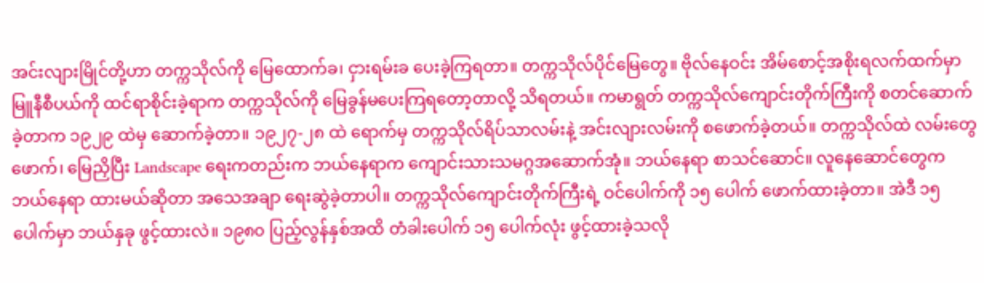အင်းလျားမြိုင်တို့ဟာ တက္ကသိုလ်ကို မြေထောက်ခ၊ ငှားရမ်းခ ပေးခဲ့ကြရတာ။ တက္ကသိုလ်ပိုင်မြေတွေ။ ဗိုလ်နေဝင်း အိမ်စောင့်အစိုးရလက်ထက်မှာ မြူနီစီပယ်ကို ထင်ရာစိုင်းခဲ့ရာက တက္ကသိုလ်ကို မြေခွန်မပေးကြရတော့တာလို့ သိရတယ်။ ကမာရွတ် တက္ကသိုလ်ကျောင်းတိုက်ကြီးကို စတင်ဆောက်ခဲ့တာက ၁၉၂၉ ထဲမှ ဆောက်ခဲ့တာ။ ၁၉၂၇-၂၈ ထဲ ရောက်မှ တက္ကသိုလ်ရိပ်သာလမ်းနဲ့ အင်းလျားလမ်းကို စဖောက်ခဲ့တယ်။ တက္ကသိုလ်ထဲ လမ်းတွေဖောက်၊ မြေညှိပြီး Landscape ရေးကတည်းက ဘယ်နေရာက ကျောင်းသားသမဂ္ဂအဆောက်အုံ။ ဘယ်နေရာ စာသင်ဆောင်။ လူနေဆောင်တွေက ဘယ်နေရာ ထားမယ်ဆိုတာ အသေအချာ ရေးဆွဲခဲ့တာပါ။ တက္ကသိုလ်ကျောင်းတိုက်ကြီးရဲ့ ဝင်ပေါက်ကို ၁၅ ပေါက် ဖောက်ထားခဲ့တာ။ အဲဒီ ၁၅ ပေါက်မှာ ဘယ်နှခု ဖွင့်ထားလဲ။ ၁၉၈၀ ပြည့်လွန်နှစ်အထိ တံခါးပေါက် ၁၅ ပေါက်လုံး ဖွင့်ထားခဲ့သလို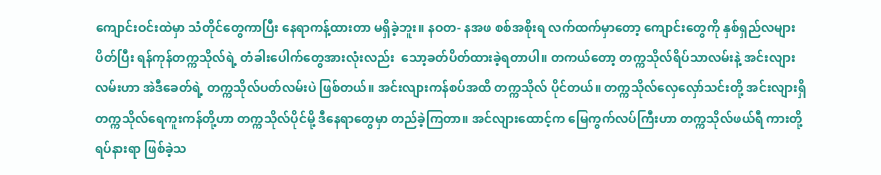ကျောင်းဝင်းထဲမှာ သံတိုင်တွေကာပြီး နေရာကန့်ထားတာ မရှိခဲ့ဘူး။ နဝတ- နအဖ စစ်အစိုးရ လက်ထက်မှာတော့ ကျောင်းတွေကို နှစ်ရှည်လများ ပိတ်ပြီး ရန်ကုန်တက္ကသိုလ်ရဲ့ တံခါးပေါက်တွေအားလုံးလည်း  သော့ခတ်ပိတ်ထားခဲ့ရတာပါ။ တကယ်တော့ တက္ကသိုလ်ရိပ်သာလမ်းနဲ့ အင်းလျားလမ်းဟာ အဲဒီခေတ်ရဲ့ တက္ကသိုလ်ပတ်လမ်းပဲ ဖြစ်တယ်။ အင်းလျားကန်စပ်အထိ တက္ကသိုလ် ပိုင်တယ်။ တက္ကသိုလ်လှေလှော်သင်းတို့ အင်းလျားရှိ တက္ကသိုလ်ရေကူးကန်တို့ဟာ တက္ကသိုလ်ပိုင်မို့ ဒီနေရာတွေမှာ တည်ခဲ့ကြတာ။ အင်လျားထောင့်က မြေကွက်လပ်ကြီးဟာ တက္ကသိုလ်ဖယ်ရီ ကားတို့ ရပ်နားရာ ဖြစ်ခဲ့သ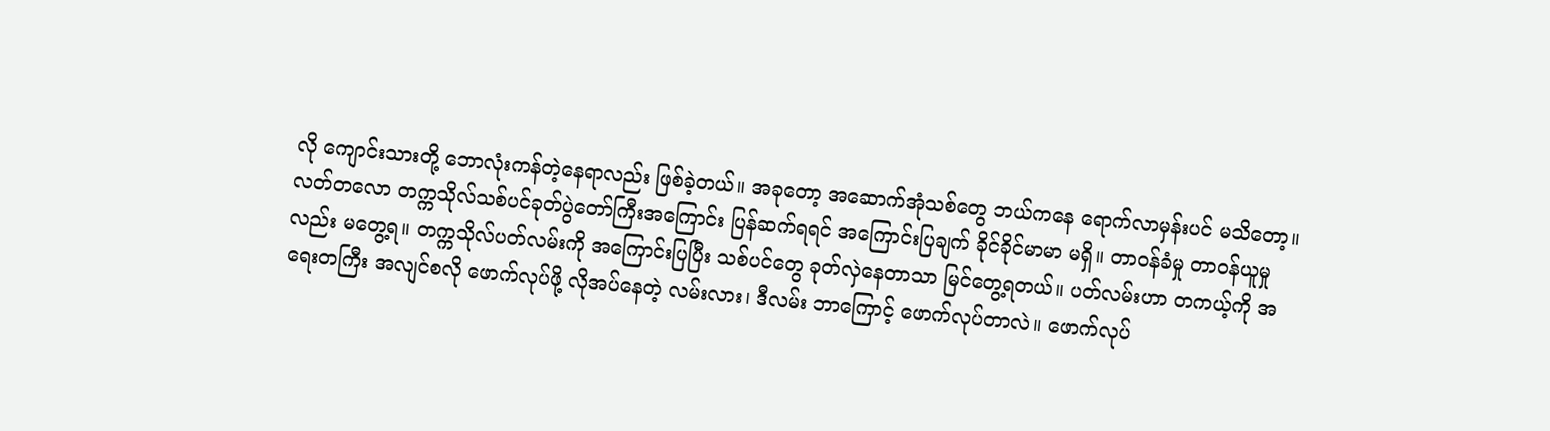လို ကျောင်းသားတို့ ဘောလုံးကန်တဲ့နေရာလည်း ဖြစ်ခဲ့တယ်။ အခုတော့ အဆောက်အုံသစ်တွေ ဘယ်ကနေ ရောက်လာမှန်းပင် မသိတော့။ လတ်တလော တက္ကသိုလ်သစ်ပင်ခုတ်ပွဲတော်ကြီးအကြောင်း ပြန်ဆက်ရရင် အကြောင်းပြချက် ခိုင်ခိုင်မာမာ မရှိ။ တာဝန်ခံမှု တာဝန်ယူမှုလည်း မတွေ့ရ။ တက္ကသိုလ်ပတ်လမ်းကို အကြောင်းပြပြီး သစ်ပင်တွေ ခုတ်လှဲနေတာသာ မြင်တွေ့ရတယ်။ ပတ်လမ်းဟာ တကယ့်ကို အရေးတကြီး အလျင်စလို ဖောက်လုပ်ဖို့ လိုအပ်နေတဲ့ လမ်းလား၊ ဒီလမ်း ဘာကြောင့် ဖောက်လုပ်တာလဲ။ ဖောက်လုပ်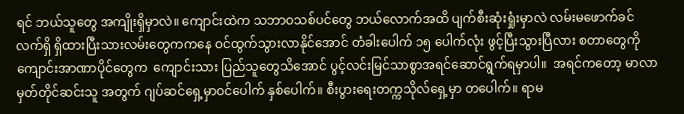ရင် ဘယ်သူတွေ အကျိုးရှိမှာလဲ။ ကျောင်းထဲက သဘာဝသစ်ပင်တွေ ဘယ်လောက်အထိ ပျက်စီးဆုံးရှုံးမှာလဲ လမ်းမဖောက်ခင် လက်ရှိ ရှိထားပြီးသားလမ်းတွေကကနေ ဝင်ထွက်သွားလာနိုင်အောင် တံခါးပေါက် ၁၅ ပေါက်လုံး ဖွင့်ပြီးသွားပြီလား စတာတွေကို ကျောင်းအာဏာပိုင်တွေက  ကျောင်းသား ပြည်သူတွေသိအောင် ပွင့်လင်းမြင်သာစွာအရင်ဆောင်ရွက်ရမှာပါ။  အရင်ကတော့ မာလာမှတ်တိုင်ဆင်းသူ အတွက် ဂျပ်ဆင်ရှေ့မှာဝင်ပေါက် နှစ်ပေါက်။ စီးပွားရေးတက္ကသိုလ်ရှေ့မှာ တပေါက်။ ရာမ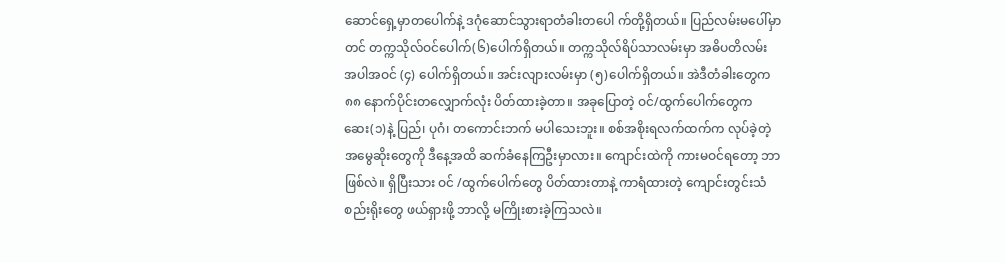ဆောင်ရှေ့မှာတပေါက်နဲ့ ဒဂုံဆောင်သွားရာတံခါးတပေါ က်တို့ရှိတယ်။ ပြည်လမ်းမပေါ်မှာတင် တက္ကသိုလ်ဝင်ပေါက်(၆)ပေါက်ရှိတယ်။ တက္ကသိုလ်ရိပ်သာလမ်းမှာ အဓိပတိလမ်း အပါအဝင် (၄) ပေါက်ရှိတယ်။ အင်းလျားလမ်းမှာ (၅)ပေါက်ရှိတယ်။ အဲဒီတံခါးတွေက ၈၈ နောက်ပိုင်းတလျှောက်လုံး ပိတ်ထားခဲ့တာ။ အခုပြောတဲ့ ဝင်/ထွက်ပေါက်တွေက ဆေး(၁)နဲ့ ပြည်၊ ပုဂံ၊ တကောင်းဘက် မပါသေးဘူး။ စစ်အစိုးရလက်ထက်က လုပ်ခဲ့တဲ့ အမွေဆိုးတွေကို ဒီနေ့အထိ ဆက်ခံနေကြဦးမှာလား။ ကျောင်းထဲကို ကားမဝင်ရတော့ ဘာဖြစ်လဲ။ ရှိပြီးသား ဝင် /ထွက်ပေါက်တွေ ပိတ်ထားတာနဲ့ ကာရံထားတဲ့ ကျောင်းတွင်းသံစည်းရိုးတွေ ဖယ်ရှားဖို့ ဘာလို့ မကြိုးစားခဲ့ကြသလဲ။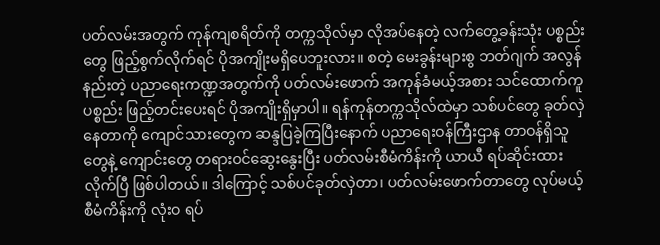ပတ်လမ်းအတွက် ကုန်ကျစရိတ်ကို တက္ကသိုလ်မှာ လိုအပ်နေတဲ့ လက်တွေ့ခန်းသုံး ပစ္စည်းတွေ ဖြည့်စွက်လိုက်ရင် ပိုအကျိုးမရှိပေဘူးလား။ စတဲ့ မေးခွန်းများစွ ဘတ်ဂျက် အလွန်နည်းတဲ့ ပညာရေးကဏ္ဍအတွက်ကို ပတ်လမ်းဖောက် အကုန်ခံမယ့်အစား သင်ထောက်ကူပစ္စည်း ဖြည့်တင်းပေးရင် ပိုအကျိုးရှိမှာပါ။ ရန်ကုန်တက္ကသိုလ်ထဲမှာ သစ်ပင်တွေ ခုတ်လှဲနေတာကို ကျောင်သားတွေက ဆန္ဒပြခဲ့ကြပြီးနောက် ပညာရေးဝန်ကြီးဌာန တာဝန်ရှိသူတွေနဲ့ ကျောင်းတွေ တရားဝင်ဆွေးနွေးပြီး ပတ်လမ်းစီမံကိန်းကို ယာယီ ရပ်ဆိုင်းထားလိုက်ပြီ ဖြစ်ပါတယ်။ ဒါကြောင့် သစ်ပင်ခုတ်လှဲတာ၊ ပတ်လမ်းဖောက်တာတွေ လုပ်မယ့်  စီမံကိန်းကို လုံးဝ ရပ်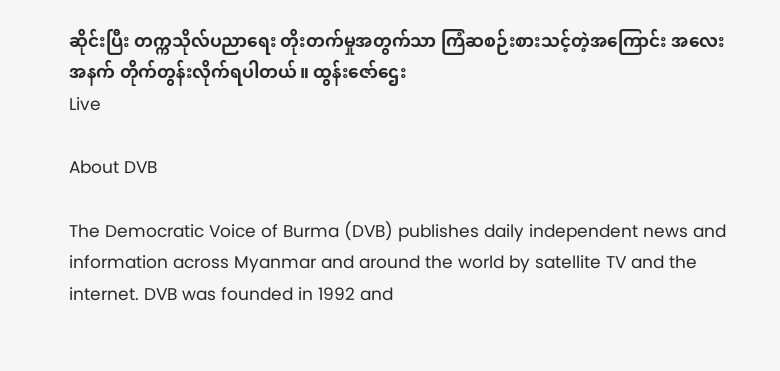ဆိုင်းပြီး တက္ကသိုလ်ပညာရေး တိုးတက်မှုအတွက်သာ ကြံဆစဉ်းစားသင့်တဲ့အကြောင်း အလေးအနက် တိုက်တွန်းလိုက်ရပါတယ်။ ထွန်းဇော်ဌေး
Live

About DVB

The Democratic Voice of Burma (DVB) publishes daily independent news and information across Myanmar and around the world by satellite TV and the internet. DVB was founded in 1992 and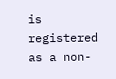is registered as a non-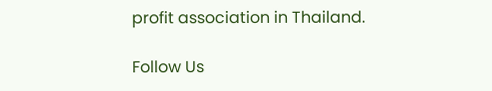profit association in Thailand.

Follow Us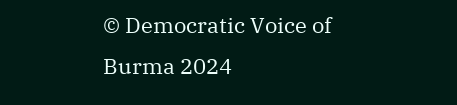© Democratic Voice of Burma 2024